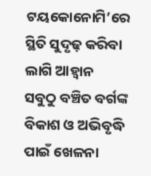ଟୟକୋନୋମି’ରେ ସ୍ଥିତି ସୁଦୃଢ଼ କରିବା ଲାଗି ଆହ୍ବାନ
ସବୁଠୁ ବଞ୍ଚିତ ବର୍ଗଙ୍କ ବିକାଶ ଓ ଅଭିବୃଦ୍ଧି ପାଇଁ ଖେଳନା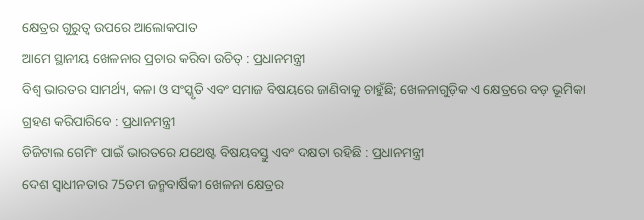କ୍ଷେତ୍ରର ଗୁରୁତ୍ବ ଉପରେ ଆଲୋକପାତ
ଆମେ ସ୍ଥାନୀୟ ଖେଳନାର ପ୍ରଚାର କରିବା ଉଚିତ୍ : ପ୍ରଧାନମନ୍ତ୍ରୀ
ବିଶ୍ବ ଭାରତର ସାମର୍ଥ୍ୟ, କଳା ଓ ସଂସ୍କୃତି ଏବଂ ସମାଜ ବିଷୟରେ ଜାଣିବାକୁ ଚାହୁଁଛି; ଖେଳନାଗୁଡ଼ିକ ଏ କ୍ଷେତ୍ରରେ ବଡ଼ ଭୂମିକା ଗ୍ରହଣ କରିପାରିବେ : ପ୍ରଧାନମନ୍ତ୍ରୀ
ଡିଜିଟାଲ ଗେମିଂ ପାଇଁ ଭାରତରେ ଯଥେଷ୍ଟ ବିଷୟବସ୍ତୁ ଏବଂ ଦକ୍ଷତା ରହିଛି : ପ୍ରଧାନମନ୍ତ୍ରୀ
ଦେଶ ସ୍ବାଧୀନତାର 75ତମ ଜନ୍ମବାର୍ଷିକୀ ଖେଳନା କ୍ଷେତ୍ରର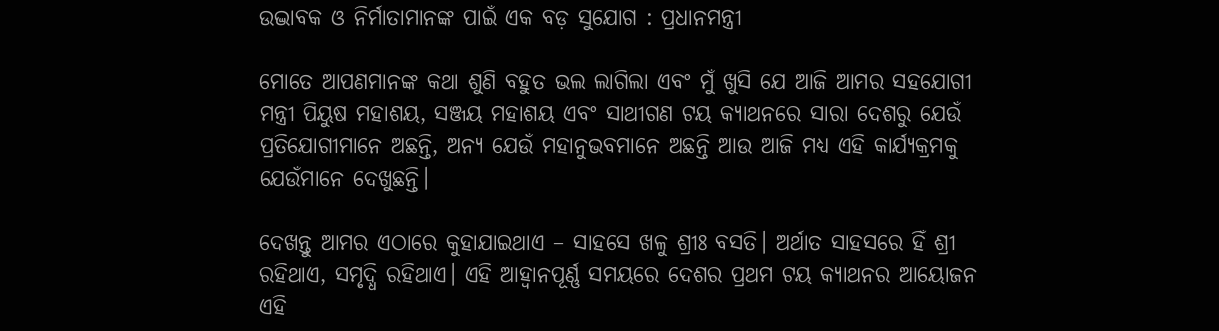ଉଦ୍ଭାବକ ଓ ନିର୍ମାତାମାନଙ୍କ ପାଇଁ ଏକ ବଡ଼ ସୁଯୋଗ : ପ୍ରଧାନମନ୍ତ୍ରୀ

ମୋତେ ଆପଣମାନଙ୍କ କଥା ଶୁଣି ବହୁତ ଭଲ ଲାଗିଲା ଏବଂ ମୁଁ ଖୁସି ଯେ ଆଜି ଆମର ସହଯୋଗୀ ମନ୍ତ୍ରୀ ପିୟୁଷ ମହାଶୟ, ସଞ୍ଜୟ ମହାଶୟ ଏବଂ ସାଥୀଗଣ ଟୟ କ୍ୟାଥନରେ ସାରା ଦେଶରୁ ଯେଉଁ ପ୍ରତିଯୋଗୀମାନେ ଅଛନ୍ତି, ଅନ୍ୟ ଯେଉଁ ମହାନୁଭବମାନେ ଅଛନ୍ତି ଆଉ ଆଜି ମଧ୍ୟ ଏହି କାର୍ଯ୍ୟକ୍ରମକୁ ଯେଉଁମାନେ ଦେଖୁଛନ୍ତି।

ଦେଖନ୍ତୁ ଆମର ଏଠାରେ କୁହାଯାଇଥାଏ – ସାହସେ ଖଳୁ ଶ୍ରୀଃ ବସତି। ଅର୍ଥାତ ସାହସରେ ହିଁ ଶ୍ରୀ ରହିଥାଏ, ସମୃଦ୍ଧି ରହିଥାଏ। ଏହି ଆହ୍ୱାନପୂର୍ଣ୍ଣ ସମୟରେ ଦେଶର ପ୍ରଥମ ଟୟ କ୍ୟାଥନର ଆୟୋଜନ ଏହି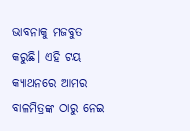ଭାବନାକୁ ମଜବୁତ କରୁଛି। ଏହି ଟୟ କ୍ୟାଥନରେ ଆମର ବାଳମିତ୍ରଙ୍କ ଠାରୁ ନେଇ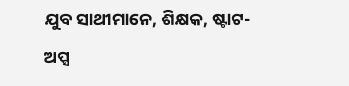ଯୁବ ସାଥୀମାନେ, ଶିକ୍ଷକ, ଷ୍ଟାଟ-ଅପ୍ସ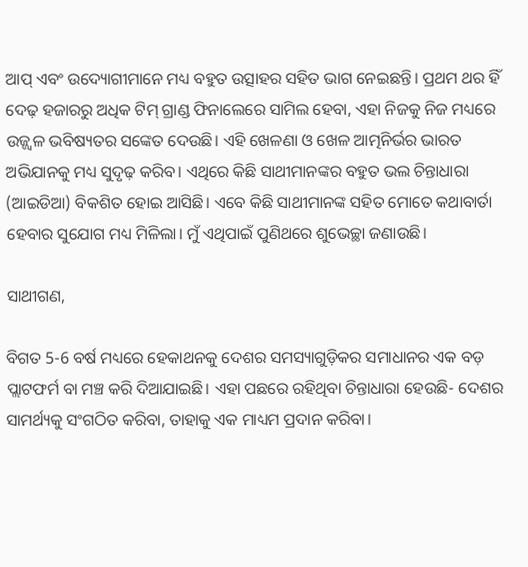ଆପ୍‍ ଏବଂ ଉଦ୍ୟୋଗୀମାନେ ମଧ୍ୟ ବହୁତ ଉତ୍ସାହର ସହିତ ଭାଗ ନେଇଛନ୍ତି। ପ୍ରଥମ ଥର ହିଁ ଦେଢ଼ ହଜାରରୁ ଅଧିକ ଟିମ୍‍ ଗ୍ରାଣ୍ଡ ଫିନାଲେରେ ସାମିଲ ହେବା, ଏହା ନିଜକୁ ନିଜ ମଧ୍ୟରେ ଉଜ୍ଜ୍ୱଳ ଭବିଷ୍ୟତର ସଙ୍କେତ ଦେଉଛି। ଏହି ଖେଳଣା ଓ ଖେଳ ଆତ୍ମନିର୍ଭର ଭାରତ ଅଭିଯାନକୁ ମଧ୍ୟ ସୁଦୃଢ଼ କରିବ। ଏଥିରେ କିଛି ସାଥୀମାନଙ୍କର ବହୁତ ଭଲ ଚିନ୍ତାଧାରା (ଆଇଡିଆ) ବିକଶିତ ହୋଇ ଆସିଛି। ଏବେ କିଛି ସାଥୀମାନଙ୍କ ସହିତ ମୋତେ କଥାବାର୍ତା ହେବାର ସୁଯୋଗ ମଧ୍ୟ ମିଳିଲା। ମୁଁ ଏଥିପାଇଁ ପୁଣିଥରେ ଶୁଭେଚ୍ଛା ଜଣାଉଛି।

ସାଥୀଗଣ,

ବିଗତ 5-6 ବର୍ଷ ମଧ୍ୟରେ ହେକାଥନକୁ ଦେଶର ସମସ୍ୟାଗୁଡ଼ିକର ସମାଧାନର ଏକ ବଡ଼ ପ୍ଲାଟଫର୍ମ ବା ମଞ୍ଚ କରି ଦିଆଯାଇଛି। ଏହା ପଛରେ ରହିଥିବା ଚିନ୍ତାଧାରା ହେଉଛି- ଦେଶର ସାମର୍ଥ୍ୟକୁ ସଂଗଠିତ କରିବା, ତାହାକୁ ଏକ ମାଧ୍ୟମ ପ୍ରଦାନ କରିବା।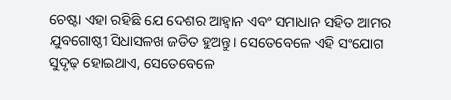ଚେଷ୍ଟା ଏହା ରହିଛି ଯେ ଦେଶର ଆହ୍ୱାନ ଏବଂ ସମାଧାନ ସହିତ ଆମର ଯୁବଗୋଷ୍ଠୀ ସିଧାସଳଖ ଜଡିତ ହୁଅନ୍ତୁ। ସେତେବେଳେ ଏହି ସଂଯୋଗ ସୁଦୃଢ଼ ହୋଇଥାଏ, ସେତେବେଳେ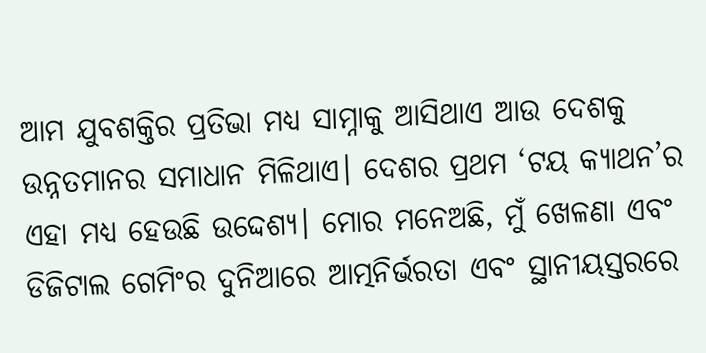ଆମ ଯୁବଶକ୍ତିର ପ୍ରତିଭା ମଧ୍ୟ ସାମ୍ନାକୁ ଆସିଥାଏ ଆଉ ଦେଶକୁ ଉନ୍ନତମାନର ସମାଧାନ ମିଳିଥାଏ। ଦେଶର ପ୍ରଥମ ‘ଟୟ କ୍ୟାଥନ’ର ଏହା ମଧ୍ୟ ହେଉଛି ଉଦ୍ଦେଶ୍ୟ। ମୋର ମନେଅଛି, ମୁଁ ଖେଳଣା ଏବଂ ଡିଜିଟାଲ ଗେମିଂର ଦୁନିଆରେ ଆତ୍ମନିର୍ଭରତା ଏବଂ ସ୍ଥାନୀୟସ୍ତରରେ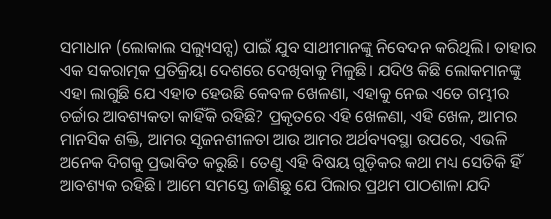ସମାଧାନ (ଲୋକାଲ ସଲ୍ୟୁସନ୍ସ) ପାଇଁ ଯୁବ ସାଥୀମାନଙ୍କୁ ନିବେଦନ କରିଥିଲି। ତାହାର ଏକ ସକରାତ୍ମକ ପ୍ରତିକ୍ରିୟା ଦେଶରେ ଦେଖିବାକୁ ମିଳୁଛି। ଯଦିଓ କିଛି ଲୋକମାନଙ୍କୁ ଏହା ଲାଗୁଛି ଯେ ଏହାତ ହେଉଛି କେବଳ ଖେଳଣା, ଏହାକୁ ନେଇ ଏତେ ଗମ୍ଭୀର ଚର୍ଚ୍ଚାର ଆବଶ୍ୟକତା କାହିଁକି ରହିଛି? ପ୍ରକୃତରେ ଏହି ଖେଳଣା, ଏହି ଖେଳ, ଆମର ମାନସିକ ଶକ୍ତି, ଆମର ସୃଜନଶୀଳତା ଆଉ ଆମର ଅର୍ଥବ୍ୟବସ୍ଥା ଉପରେ, ଏଭଳି ଅନେକ ଦିଗକୁ ପ୍ରଭାବିତ କରୁଛି। ତେଣୁ ଏହି ବିଷୟ ଗୁଡ଼ିକର କଥା ମଧ୍ୟ ସେତିକି ହିଁ ଆବଶ୍ୟକ ରହିଛି। ଆମେ ସମସ୍ତେ ଜାଣିଛୁ ଯେ ପିଲାର ପ୍ରଥମ ପାଠଶାଳା ଯଦି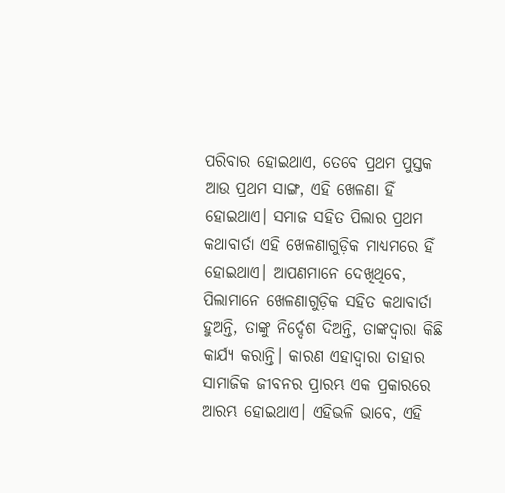ପରିବାର ହୋଇଥାଏ, ତେବେ ପ୍ରଥମ ପୁସ୍ତକ ଆଉ ପ୍ରଥମ ସାଙ୍ଗ, ଏହି ଖେଳଣା ହିଁ ହୋଇଥାଏ। ସମାଜ ସହିତ ପିଲାର ପ୍ରଥମ କଥାବାର୍ତା ଏହି ଖେଳଣାଗୁଡ଼ିକ ମାଧ୍ୟମରେ ହିଁ ହୋଇଥାଏ। ଆପଣମାନେ ଦେଖିଥିବେ, ପିଲାମାନେ ଖେଳଣାଗୁଡ଼ିକ ସହିତ କଥାବାର୍ତା ହୁଅନ୍ତି, ତାଙ୍କୁ ନିର୍ଦ୍ଦେଶ ଦିଅନ୍ତି, ତାଙ୍କଦ୍ୱାରା କିଛି କାର୍ଯ୍ୟ କରାନ୍ତି। କାରଣ ଏହାଦ୍ୱାରା ତାହାର ସାମାଜିକ ଜୀବନର ପ୍ରାରମ୍ଭ ଏକ ପ୍ରକାରରେ ଆରମ୍ଭ ହୋଇଥାଏ। ଏହିଭଳି ଭାବେ, ଏହି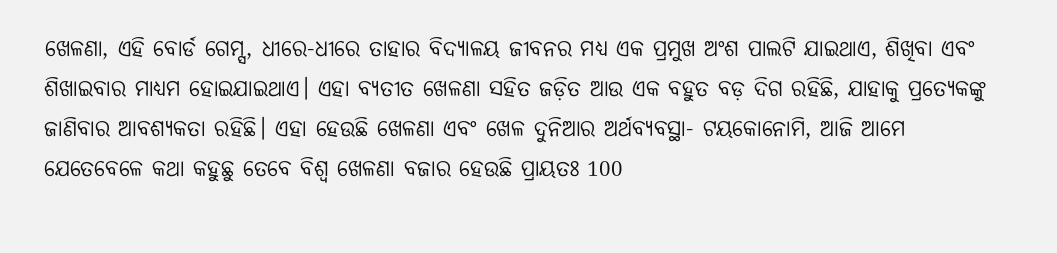ଖେଳଣା, ଏହି ବୋର୍ଡ ଗେମ୍ସ, ଧୀରେ-ଧୀରେ ତାହାର ବିଦ୍ୟାଳୟ ଜୀବନର ମଧ୍ୟ ଏକ ପ୍ରମୁଖ ଅଂଶ ପାଲଟି ଯାଇଥାଏ, ଶିଖିବା ଏବଂ ଶିଖାଇବାର ମାଧ୍ୟମ ହୋଇଯାଇଥାଏ। ଏହା ବ୍ୟତୀତ ଖେଳଣା ସହିତ ଜଡ଼ିତ ଆଉ ଏକ ବହୁତ ବଡ଼ ଦିଗ ରହିଛି, ଯାହାକୁ ପ୍ରତ୍ୟେକଙ୍କୁ ଜାଣିବାର ଆବଶ୍ୟକତା ରହିଛି। ଏହା ହେଉଛି ଖେଳଣା ଏବଂ ଖେଳ ଦୁନିଆର ଅର୍ଥବ୍ୟବସ୍ଥା- ଟୟକୋନୋମି, ଆଜି ଆମେ ଯେତେବେଳେ କଥା କହୁଛୁ ତେବେ ବିଶ୍ୱ ଖେଳଣା ବଜାର ହେଉଛି ପ୍ରାୟତଃ 100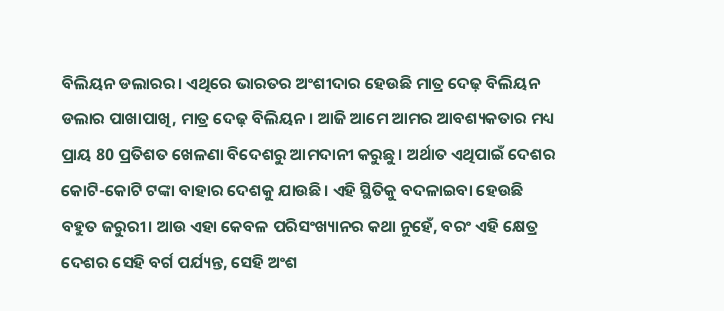ବିଲିୟନ ଡଲାରର। ଏଥିରେ ଭାରତର ଅଂଶୀଦାର ହେଉଛି ମାତ୍ର ଦେଢ଼ ବିଲିୟନ ଡଲାର ପାଖାପାଖି, ମାତ୍ର ଦେଢ଼ ବିଲିୟନ। ଆଜି ଆମେ ଆମର ଆବଶ୍ୟକତାର ମଧ୍ୟ ପ୍ରାୟ 80 ପ୍ରତିଶତ ଖେଳଣା ବିଦେଶରୁ ଆମଦାନୀ କରୁଛୁ। ଅର୍ଥାତ ଏଥିପାଇଁ ଦେଶର କୋଟି-କୋଟି ଟଙ୍କା ବାହାର ଦେଶକୁ ଯାଉଛି। ଏହି ସ୍ଥିତିକୁ ବଦଳାଇବା ହେଉଛି ବହୁତ ଜରୁରୀ। ଆଉ ଏହା କେବଳ ପରିସଂଖ୍ୟାନର କଥା ନୁହେଁ, ବରଂ ଏହି କ୍ଷେତ୍ର ଦେଶର ସେହି ବର୍ଗ ପର୍ଯ୍ୟନ୍ତ, ସେହି ଅଂଶ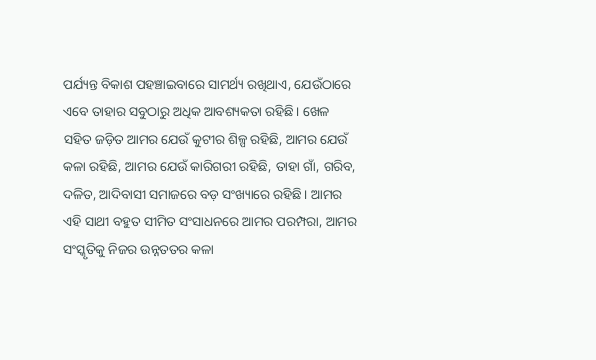ପର୍ଯ୍ୟନ୍ତ ବିକାଶ ପହଞ୍ଚାଇବାରେ ସାମର୍ଥ୍ୟ ରଖିଥାଏ, ଯେଉଁଠାରେ ଏବେ ତାହାର ସବୁଠାରୁ ଅଧିକ ଆବଶ୍ୟକତା ରହିଛି। ଖେଳ ସହିତ ଜଡ଼ିତ ଆମର ଯେଉଁ କୁଟୀର ଶିଳ୍ପ ରହିଛି, ଆମର ଯେଉଁ କଳା ରହିଛି, ଆମର ଯେଉଁ କାରିଗରୀ ରହିଛି, ତାହା ଗାଁ, ଗରିବ, ଦଳିତ, ଆଦିବାସୀ ସମାଜରେ ବଡ଼ ସଂଖ୍ୟାରେ ରହିଛି। ଆମର ଏହି ସାଥୀ ବହୁତ ସୀମିତ ସଂସାଧନରେ ଆମର ପରମ୍ପରା, ଆମର ସଂସ୍କୃତିକୁ ନିଜର ଉନ୍ନତତର କଳା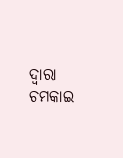ଦ୍ୱାରା ଚମକାଇ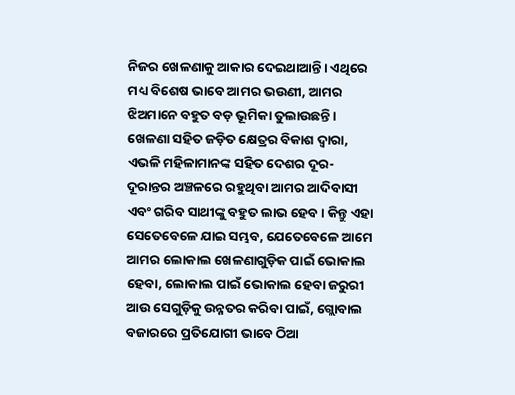ନିଜର ଖେଳଣାକୁ ଆକାର ଦେଇଥାଆନ୍ତି। ଏଥିରେ ମଧ୍ୟ ବିଶେଷ ଭାବେ ଆମର ଭଉଣୀ, ଆମର ଝିଅମାନେ ବହୁତ ବଡ଼ ଭୂମିକା ତୁଲାଉଛନ୍ତି। ଖେଳଣା ସହିତ ଜଡ଼ିତ କ୍ଷେତ୍ରର ବିକାଶ ଦ୍ୱାରା, ଏଭଳି ମହିଳାମାନଙ୍କ ସହିତ ଦେଶର ଦୂର-ଦୂରାନ୍ତର ଅଞ୍ଚଳରେ ରହୁଥିବା ଆମର ଆଦିବାସୀ ଏବଂ ଗରିବ ସାଥୀଙ୍କୁ ବହୁତ ଲାଭ ହେବ। କିନ୍ତୁ ଏହା ସେତେବେଳେ ଯାଇ ସମ୍ଭବ, ଯେତେବେଳେ ଆମେ ଆମର ଲୋକାଲ ଖେଳଣାଗୁଡ଼ିକ ପାଇଁ ଭୋକାଲ ହେବା, ଲୋକାଲ ପାଇଁ ଭୋକାଲ ହେବା ଜରୁରୀ ଆଉ ସେଗୁଡ଼ିକୁ ଉନ୍ନତର କରିବା ପାଇଁ, ଗ୍ଲୋବାଲ ବଜାରରେ ପ୍ରତିଯୋଗୀ ଭାବେ ଠିଆ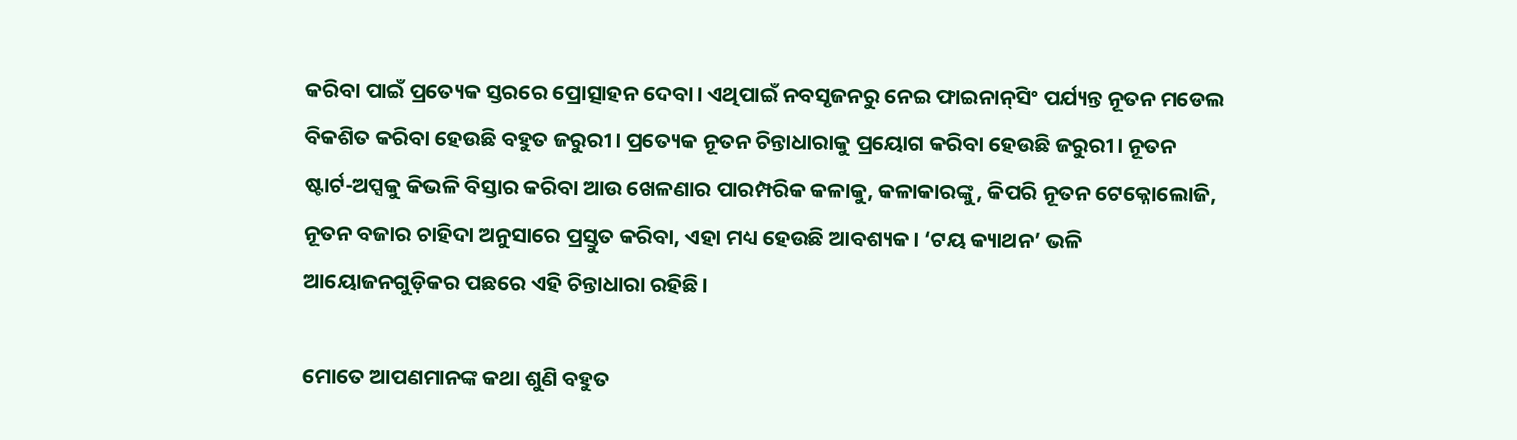କରିବା ପାଇଁ ପ୍ରତ୍ୟେକ ସ୍ତରରେ ପ୍ରୋତ୍ସାହନ ଦେବା। ଏଥିପାଇଁ ନବସୃଜନରୁ ନେଇ ଫାଇନାନ୍‍ସିଂ ପର୍ଯ୍ୟନ୍ତ ନୂତନ ମଡେଲ ବିକଶିତ କରିବା ହେଉଛି ବହୁତ ଜରୁରୀ। ପ୍ରତ୍ୟେକ ନୂତନ ଚିନ୍ତାଧାରାକୁ ପ୍ରୟୋଗ କରିବା ହେଉଛି ଜରୁରୀ। ନୂତନ ଷ୍ଟାର୍ଟ-ଅପ୍ସକୁ କିଭଳି ବିସ୍ତାର କରିବା ଆଉ ଖେଳଣାର ପାରମ୍ପରିକ କଳାକୁ, କଳାକାରଙ୍କୁ, କିପରି ନୂତନ ଟେକ୍ନୋଲୋଜି, ନୂତନ ବଜାର ଚାହିଦା ଅନୁସାରେ ପ୍ରସ୍ତୁତ କରିବା, ଏହା ମଧ୍ୟ ହେଉଛି ଆବଶ୍ୟକ। ‘ଟୟ କ୍ୟାଥନ’ ଭଳି ଆୟୋଜନଗୁଡ଼ିକର ପଛରେ ଏହି ଚିନ୍ତାଧାରା ରହିଛି।

ମୋତେ ଆପଣମାନଙ୍କ କଥା ଶୁଣି ବହୁତ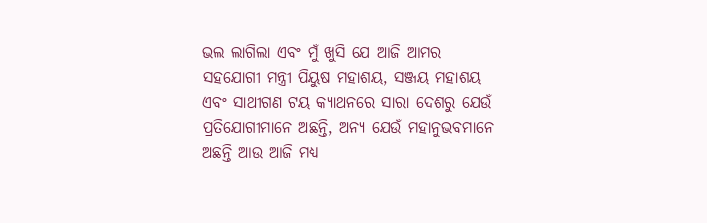ଭଲ ଲାଗିଲା ଏବଂ ମୁଁ ଖୁସି ଯେ ଆଜି ଆମର ସହଯୋଗୀ ମନ୍ତ୍ରୀ ପିୟୁଷ ମହାଶୟ, ସଞ୍ଜୟ ମହାଶୟ ଏବଂ ସାଥୀଗଣ ଟୟ କ୍ୟାଥନରେ ସାରା ଦେଶରୁ ଯେଉଁ ପ୍ରତିଯୋଗୀମାନେ ଅଛନ୍ତି, ଅନ୍ୟ ଯେଉଁ ମହାନୁଭବମାନେ ଅଛନ୍ତି ଆଉ ଆଜି ମଧ୍ୟ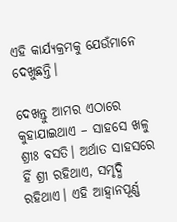ଏହି କାର୍ଯ୍ୟକ୍ରମକୁ ଯେଉଁମାନେ ଦେଖୁଛନ୍ତି।

ଦେଖନ୍ତୁ ଆମର ଏଠାରେ କୁହାଯାଇଥାଏ – ସାହସେ ଖଳୁ ଶ୍ରୀଃ ବସତି। ଅର୍ଥାତ ସାହସରେ ହିଁ ଶ୍ରୀ ରହିଥାଏ, ସମୃଦ୍ଧି ରହିଥାଏ। ଏହି ଆହ୍ୱାନପୂର୍ଣ୍ଣ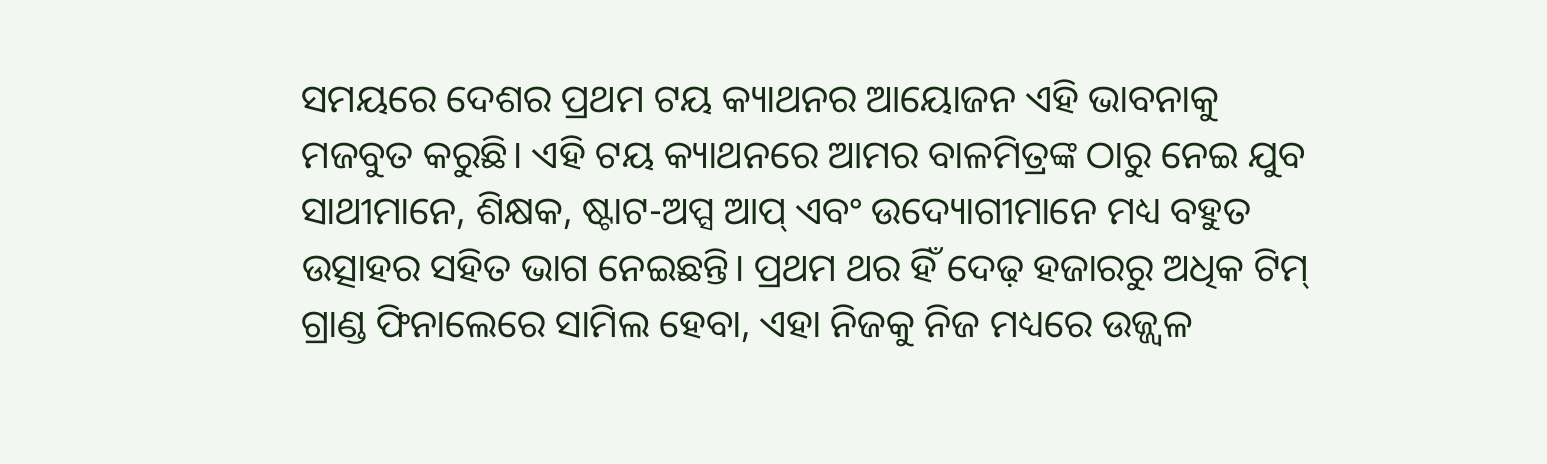ସମୟରେ ଦେଶର ପ୍ରଥମ ଟୟ କ୍ୟାଥନର ଆୟୋଜନ ଏହି ଭାବନାକୁ ମଜବୁତ କରୁଛି। ଏହି ଟୟ କ୍ୟାଥନରେ ଆମର ବାଳମିତ୍ରଙ୍କ ଠାରୁ ନେଇ ଯୁବ ସାଥୀମାନେ, ଶିକ୍ଷକ, ଷ୍ଟାଟ-ଅପ୍ସ ଆପ୍‍ ଏବଂ ଉଦ୍ୟୋଗୀମାନେ ମଧ୍ୟ ବହୁତ ଉତ୍ସାହର ସହିତ ଭାଗ ନେଇଛନ୍ତି। ପ୍ରଥମ ଥର ହିଁ ଦେଢ଼ ହଜାରରୁ ଅଧିକ ଟିମ୍‍ ଗ୍ରାଣ୍ଡ ଫିନାଲେରେ ସାମିଲ ହେବା, ଏହା ନିଜକୁ ନିଜ ମଧ୍ୟରେ ଉଜ୍ଜ୍ୱଳ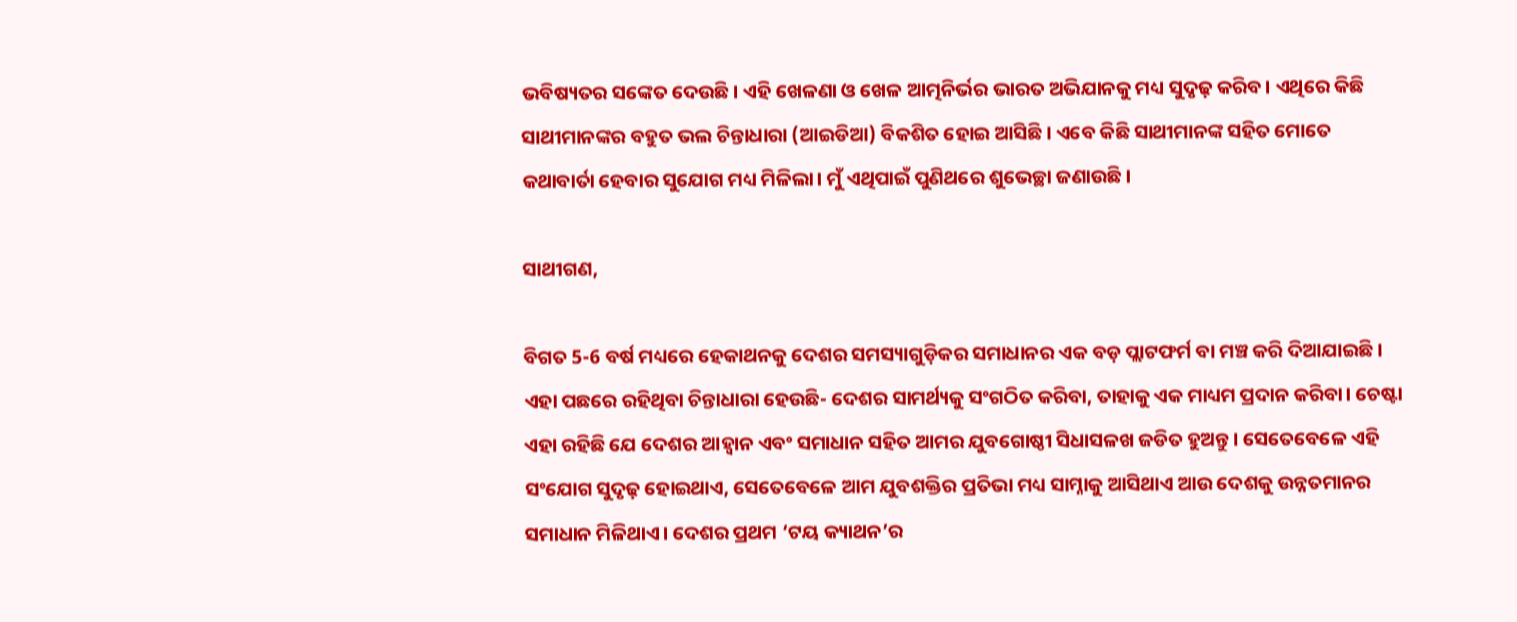ଭବିଷ୍ୟତର ସଙ୍କେତ ଦେଉଛି। ଏହି ଖେଳଣା ଓ ଖେଳ ଆତ୍ମନିର୍ଭର ଭାରତ ଅଭିଯାନକୁ ମଧ୍ୟ ସୁଦୃଢ଼ କରିବ। ଏଥିରେ କିଛି ସାଥୀମାନଙ୍କର ବହୁତ ଭଲ ଚିନ୍ତାଧାରା (ଆଇଡିଆ) ବିକଶିତ ହୋଇ ଆସିଛି। ଏବେ କିଛି ସାଥୀମାନଙ୍କ ସହିତ ମୋତେ କଥାବାର୍ତା ହେବାର ସୁଯୋଗ ମଧ୍ୟ ମିଳିଲା। ମୁଁ ଏଥିପାଇଁ ପୁଣିଥରେ ଶୁଭେଚ୍ଛା ଜଣାଉଛି।

ସାଥୀଗଣ,

ବିଗତ 5-6 ବର୍ଷ ମଧ୍ୟରେ ହେକାଥନକୁ ଦେଶର ସମସ୍ୟାଗୁଡ଼ିକର ସମାଧାନର ଏକ ବଡ଼ ପ୍ଲାଟଫର୍ମ ବା ମଞ୍ଚ କରି ଦିଆଯାଇଛି। ଏହା ପଛରେ ରହିଥିବା ଚିନ୍ତାଧାରା ହେଉଛି- ଦେଶର ସାମର୍ଥ୍ୟକୁ ସଂଗଠିତ କରିବା, ତାହାକୁ ଏକ ମାଧ୍ୟମ ପ୍ରଦାନ କରିବା। ଚେଷ୍ଟା ଏହା ରହିଛି ଯେ ଦେଶର ଆହ୍ୱାନ ଏବଂ ସମାଧାନ ସହିତ ଆମର ଯୁବଗୋଷ୍ଠୀ ସିଧାସଳଖ ଜଡିତ ହୁଅନ୍ତୁ। ସେତେବେଳେ ଏହି ସଂଯୋଗ ସୁଦୃଢ଼ ହୋଇଥାଏ, ସେତେବେଳେ ଆମ ଯୁବଶକ୍ତିର ପ୍ରତିଭା ମଧ୍ୟ ସାମ୍ନାକୁ ଆସିଥାଏ ଆଉ ଦେଶକୁ ଉନ୍ନତମାନର ସମାଧାନ ମିଳିଥାଏ। ଦେଶର ପ୍ରଥମ ‘ଟୟ କ୍ୟାଥନ’ର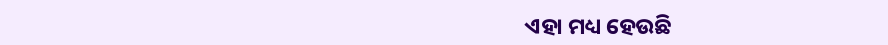ଏହା ମଧ୍ୟ ହେଉଛି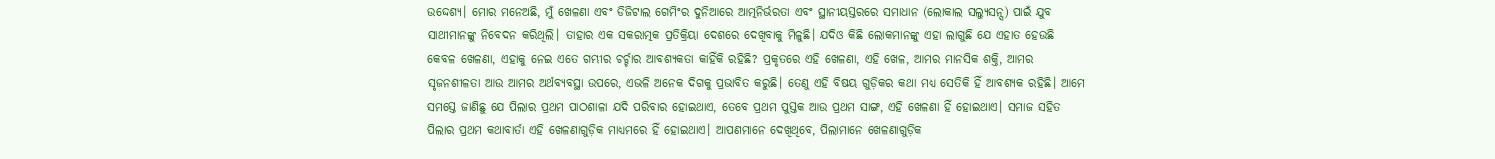ଉଦ୍ଦେଶ୍ୟ। ମୋର ମନେଅଛି, ମୁଁ ଖେଳଣା ଏବଂ ଡିଜିଟାଲ ଗେମିଂର ଦୁନିଆରେ ଆତ୍ମନିର୍ଭରତା ଏବଂ ସ୍ଥାନୀୟସ୍ତରରେ ସମାଧାନ (ଲୋକାଲ ସଲ୍ୟୁସନ୍ସ) ପାଇଁ ଯୁବ ସାଥୀମାନଙ୍କୁ ନିବେଦନ କରିଥିଲି। ତାହାର ଏକ ସକରାତ୍ମକ ପ୍ରତିକ୍ରିୟା ଦେଶରେ ଦେଖିବାକୁ ମିଳୁଛି। ଯଦିଓ କିଛି ଲୋକମାନଙ୍କୁ ଏହା ଲାଗୁଛି ଯେ ଏହାତ ହେଉଛି କେବଳ ଖେଳଣା, ଏହାକୁ ନେଇ ଏତେ ଗମ୍ଭୀର ଚର୍ଚ୍ଚାର ଆବଶ୍ୟକତା କାହିଁକି ରହିଛି? ପ୍ରକୃତରେ ଏହି ଖେଳଣା, ଏହି ଖେଳ, ଆମର ମାନସିକ ଶକ୍ତି, ଆମର ସୃଜନଶୀଳତା ଆଉ ଆମର ଅର୍ଥବ୍ୟବସ୍ଥା ଉପରେ, ଏଭଳି ଅନେକ ଦିଗକୁ ପ୍ରଭାବିତ କରୁଛି। ତେଣୁ ଏହି ବିଷୟ ଗୁଡ଼ିକର କଥା ମଧ୍ୟ ସେତିକି ହିଁ ଆବଶ୍ୟକ ରହିଛି। ଆମେ ସମସ୍ତେ ଜାଣିଛୁ ଯେ ପିଲାର ପ୍ରଥମ ପାଠଶାଳା ଯଦି ପରିବାର ହୋଇଥାଏ, ତେବେ ପ୍ରଥମ ପୁସ୍ତକ ଆଉ ପ୍ରଥମ ସାଙ୍ଗ, ଏହି ଖେଳଣା ହିଁ ହୋଇଥାଏ। ସମାଜ ସହିତ ପିଲାର ପ୍ରଥମ କଥାବାର୍ତା ଏହି ଖେଳଣାଗୁଡ଼ିକ ମାଧ୍ୟମରେ ହିଁ ହୋଇଥାଏ। ଆପଣମାନେ ଦେଖିଥିବେ, ପିଲାମାନେ ଖେଳଣାଗୁଡ଼ିକ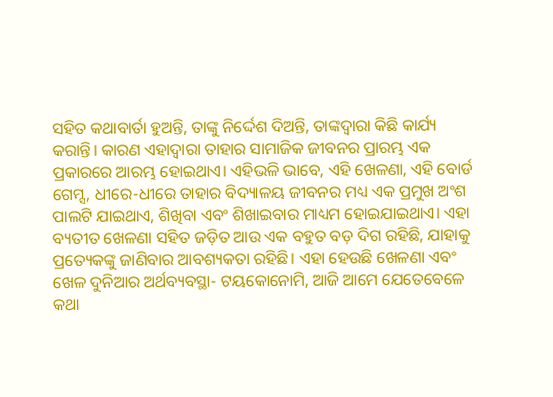ସହିତ କଥାବାର୍ତା ହୁଅନ୍ତି, ତାଙ୍କୁ ନିର୍ଦ୍ଦେଶ ଦିଅନ୍ତି, ତାଙ୍କଦ୍ୱାରା କିଛି କାର୍ଯ୍ୟ କରାନ୍ତି। କାରଣ ଏହାଦ୍ୱାରା ତାହାର ସାମାଜିକ ଜୀବନର ପ୍ରାରମ୍ଭ ଏକ ପ୍ରକାରରେ ଆରମ୍ଭ ହୋଇଥାଏ। ଏହିଭଳି ଭାବେ, ଏହି ଖେଳଣା, ଏହି ବୋର୍ଡ ଗେମ୍ସ, ଧୀରେ-ଧୀରେ ତାହାର ବିଦ୍ୟାଳୟ ଜୀବନର ମଧ୍ୟ ଏକ ପ୍ରମୁଖ ଅଂଶ ପାଲଟି ଯାଇଥାଏ, ଶିଖିବା ଏବଂ ଶିଖାଇବାର ମାଧ୍ୟମ ହୋଇଯାଇଥାଏ। ଏହା ବ୍ୟତୀତ ଖେଳଣା ସହିତ ଜଡ଼ିତ ଆଉ ଏକ ବହୁତ ବଡ଼ ଦିଗ ରହିଛି, ଯାହାକୁ ପ୍ରତ୍ୟେକଙ୍କୁ ଜାଣିବାର ଆବଶ୍ୟକତା ରହିଛି। ଏହା ହେଉଛି ଖେଳଣା ଏବଂ ଖେଳ ଦୁନିଆର ଅର୍ଥବ୍ୟବସ୍ଥା- ଟୟକୋନୋମି, ଆଜି ଆମେ ଯେତେବେଳେ କଥା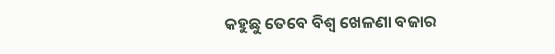କହୁଛୁ ତେବେ ବିଶ୍ୱ ଖେଳଣା ବଜାର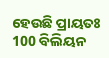ହେଉଛି ପ୍ରାୟତଃ 100 ବିଲିୟନ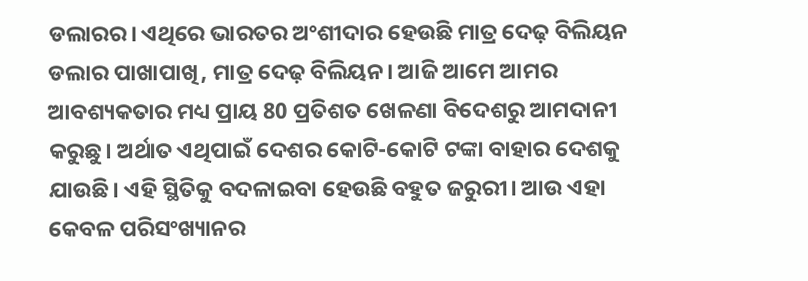ଡଲାରର। ଏଥିରେ ଭାରତର ଅଂଶୀଦାର ହେଉଛି ମାତ୍ର ଦେଢ଼ ବିଲିୟନ ଡଲାର ପାଖାପାଖି, ମାତ୍ର ଦେଢ଼ ବିଲିୟନ। ଆଜି ଆମେ ଆମର ଆବଶ୍ୟକତାର ମଧ୍ୟ ପ୍ରାୟ 80 ପ୍ରତିଶତ ଖେଳଣା ବିଦେଶରୁ ଆମଦାନୀ କରୁଛୁ। ଅର୍ଥାତ ଏଥିପାଇଁ ଦେଶର କୋଟି-କୋଟି ଟଙ୍କା ବାହାର ଦେଶକୁ ଯାଉଛି। ଏହି ସ୍ଥିତିକୁ ବଦଳାଇବା ହେଉଛି ବହୁତ ଜରୁରୀ। ଆଉ ଏହା କେବଳ ପରିସଂଖ୍ୟାନର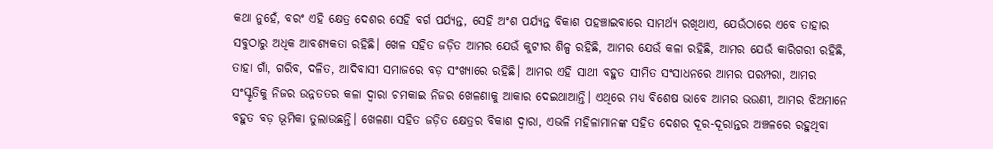କଥା ନୁହେଁ, ବରଂ ଏହି କ୍ଷେତ୍ର ଦେଶର ସେହି ବର୍ଗ ପର୍ଯ୍ୟନ୍ତ, ସେହି ଅଂଶ ପର୍ଯ୍ୟନ୍ତ ବିକାଶ ପହଞ୍ଚାଇବାରେ ସାମର୍ଥ୍ୟ ରଖିଥାଏ, ଯେଉଁଠାରେ ଏବେ ତାହାର ସବୁଠାରୁ ଅଧିକ ଆବଶ୍ୟକତା ରହିଛି। ଖେଳ ସହିତ ଜଡ଼ିତ ଆମର ଯେଉଁ କୁଟୀର ଶିଳ୍ପ ରହିଛି, ଆମର ଯେଉଁ କଳା ରହିଛି, ଆମର ଯେଉଁ କାରିଗରୀ ରହିଛି, ତାହା ଗାଁ, ଗରିବ, ଦଳିତ, ଆଦିବାସୀ ସମାଜରେ ବଡ଼ ସଂଖ୍ୟାରେ ରହିଛି। ଆମର ଏହି ସାଥୀ ବହୁତ ସୀମିତ ସଂସାଧନରେ ଆମର ପରମ୍ପରା, ଆମର ସଂସ୍କୃତିକୁ ନିଜର ଉନ୍ନତତର କଳା ଦ୍ୱାରା ଚମକାଇ ନିଜର ଖେଳଣାକୁ ଆକାର ଦେଇଥାଆନ୍ତି। ଏଥିରେ ମଧ୍ୟ ବିଶେଷ ଭାବେ ଆମର ଭଉଣୀ, ଆମର ଝିଅମାନେ ବହୁତ ବଡ଼ ଭୂମିକା ତୁଲାଉଛନ୍ତି। ଖେଳଣା ସହିତ ଜଡ଼ିତ କ୍ଷେତ୍ରର ବିକାଶ ଦ୍ୱାରା, ଏଭଳି ମହିଳାମାନଙ୍କ ସହିତ ଦେଶର ଦୂର-ଦୂରାନ୍ତର ଅଞ୍ଚଳରେ ରହୁଥିବା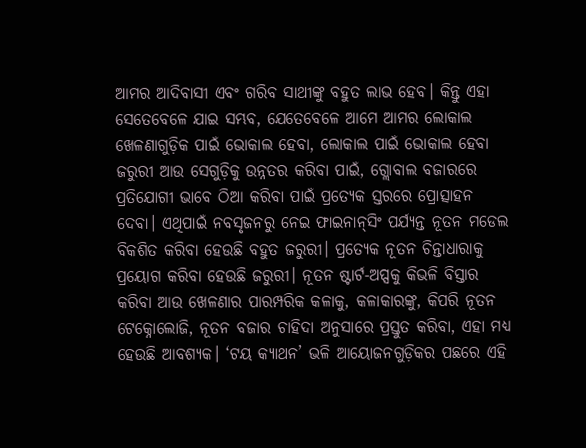ଆମର ଆଦିବାସୀ ଏବଂ ଗରିବ ସାଥୀଙ୍କୁ ବହୁତ ଲାଭ ହେବ। କିନ୍ତୁ ଏହା ସେତେବେଳେ ଯାଇ ସମ୍ଭବ, ଯେତେବେଳେ ଆମେ ଆମର ଲୋକାଲ ଖେଳଣାଗୁଡ଼ିକ ପାଇଁ ଭୋକାଲ ହେବା, ଲୋକାଲ ପାଇଁ ଭୋକାଲ ହେବା ଜରୁରୀ ଆଉ ସେଗୁଡ଼ିକୁ ଉନ୍ନତର କରିବା ପାଇଁ, ଗ୍ଲୋବାଲ ବଜାରରେ ପ୍ରତିଯୋଗୀ ଭାବେ ଠିଆ କରିବା ପାଇଁ ପ୍ରତ୍ୟେକ ସ୍ତରରେ ପ୍ରୋତ୍ସାହନ ଦେବା। ଏଥିପାଇଁ ନବସୃଜନରୁ ନେଇ ଫାଇନାନ୍‍ସିଂ ପର୍ଯ୍ୟନ୍ତ ନୂତନ ମଡେଲ ବିକଶିତ କରିବା ହେଉଛି ବହୁତ ଜରୁରୀ। ପ୍ରତ୍ୟେକ ନୂତନ ଚିନ୍ତାଧାରାକୁ ପ୍ରୟୋଗ କରିବା ହେଉଛି ଜରୁରୀ। ନୂତନ ଷ୍ଟାର୍ଟ-ଅପ୍ସକୁ କିଭଳି ବିସ୍ତାର କରିବା ଆଉ ଖେଳଣାର ପାରମ୍ପରିକ କଳାକୁ, କଳାକାରଙ୍କୁ, କିପରି ନୂତନ ଟେକ୍ନୋଲୋଜି, ନୂତନ ବଜାର ଚାହିଦା ଅନୁସାରେ ପ୍ରସ୍ତୁତ କରିବା, ଏହା ମଧ୍ୟ ହେଉଛି ଆବଶ୍ୟକ। ‘ଟୟ କ୍ୟାଥନ’ ଭଳି ଆୟୋଜନଗୁଡ଼ିକର ପଛରେ ଏହି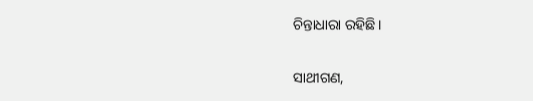ଚିନ୍ତାଧାରା ରହିଛି।

ସାଥୀଗଣ,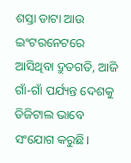ଶସ୍ତା ଡାଟା ଆଉ ଇଂଟରନେଟରେ ଆସିଥିବା ଦ୍ରୁତଗତି, ଆଜି ଗାଁ-ଗାଁ ପର୍ଯ୍ୟନ୍ତ ଦେଶକୁ ଡିଜିଟାଲ ଭାବେ ସଂଯୋଗ କରୁଛି।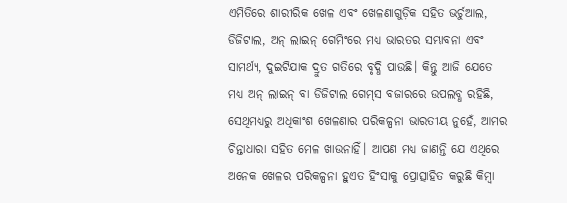ଏମିତିରେ ଶାରୀରିକ ଖେଳ ଏବଂ ଖେଳଣାଗୁଡ଼ିକ ସହିତ ଭର୍ଚୁଆଲ, ଡିଜିଟାଲ, ଅନ୍‍ ଲାଇନ୍‍ ଗେମିଂରେ ମଧ୍ୟ ଭାରତର ସମ୍ଭାବନା ଏବଂ ସାମର୍ଥ୍ୟ, ଦୁଇଟିଯାକ ଦ୍ରୁତ ଗତିରେ ବୃଦ୍ଧି ପାଉଛି। କିନ୍ତୁ ଆଜି ଯେତେ ମଧ୍ୟ ଅନ୍‍ ଲାଇନ୍‍ ବା ଡିଜିଟାଲ ଗେମ୍‍ସ ବଜାରରେ ଉପଲବ୍ଧ ରହିଛି, ସେଥିମଧ୍ୟରୁ ଅଧିକାଂଶ ଖେଳଣାର ପରିକଳ୍ପନା ଭାରତୀୟ ନୁହେଁ, ଆମର ଚିନ୍ତାଧାରା ସହିତ ମେଳ ଖାଉନାହିଁ। ଆପଣ ମଧ୍ୟ ଜାଣନ୍ତି ଯେ ଏଥିରେ ଅନେକ ଖେଳର ପରିକଳ୍ପନା ହୁଏତ ହିଂସାକୁ ପ୍ରୋତ୍ସାହିତ କରୁଛି କିମ୍ବା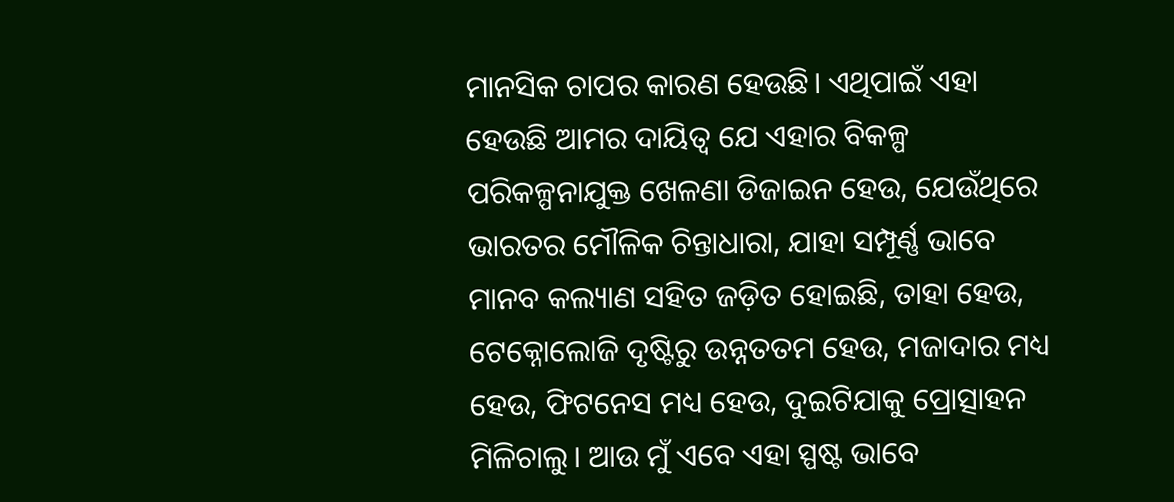ମାନସିକ ଚାପର କାରଣ ହେଉଛି। ଏଥିପାଇଁ ଏହା ହେଉଛି ଆମର ଦାୟିତ୍ୱ ଯେ ଏହାର ବିକଳ୍ପ ପରିକଳ୍ପନାଯୁକ୍ତ ଖେଳଣା ଡିଜାଇନ ହେଉ, ଯେଉଁଥିରେ ଭାରତର ମୌଳିକ ଚିନ୍ତାଧାରା, ଯାହା ସମ୍ପୂର୍ଣ୍ଣ ଭାବେ ମାନବ କଲ୍ୟାଣ ସହିତ ଜଡ଼ିତ ହୋଇଛି, ତାହା ହେଉ, ଟେକ୍ନୋଲୋଜି ଦୃଷ୍ଟିରୁ ଉନ୍ନତତମ ହେଉ, ମଜାଦାର ମଧ୍ୟ ହେଉ, ଫିଟନେସ ମଧ୍ୟ ହେଉ, ଦୁଇଟିଯାକୁ ପ୍ରୋତ୍ସାହନ ମିଳିଚାଲୁ। ଆଉ ମୁଁ ଏବେ ଏହା ସ୍ପଷ୍ଟ ଭାବେ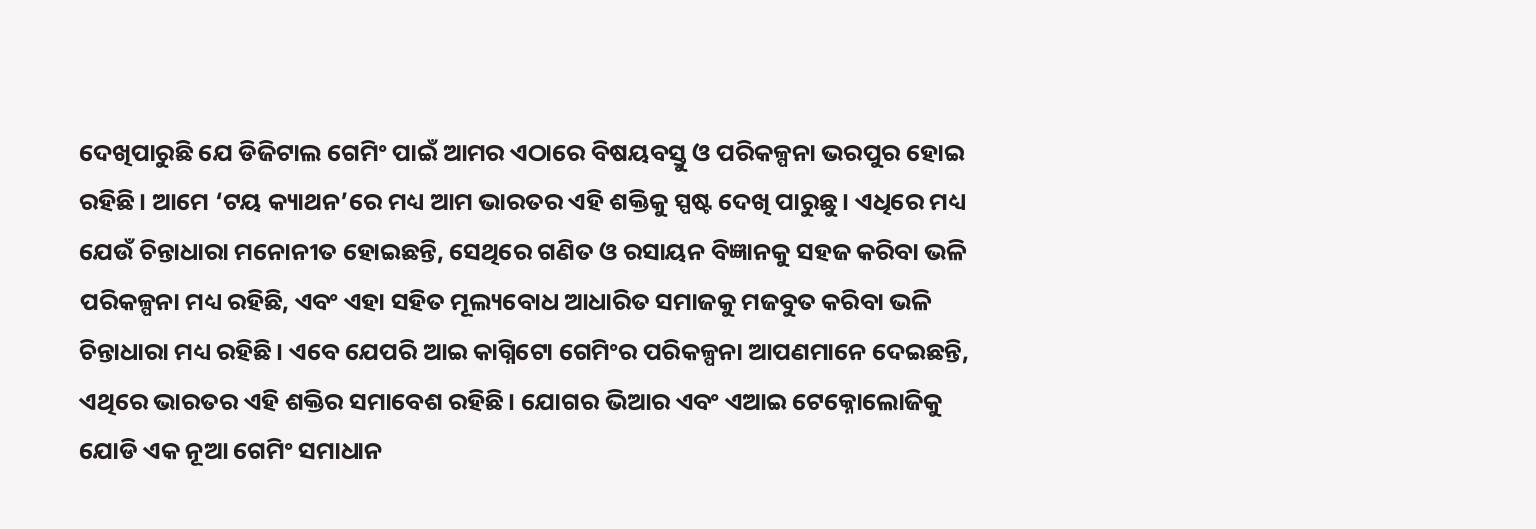ଦେଖିପାରୁଛି ଯେ ଡିଜିଟାଲ ଗେମିଂ ପାଇଁ ଆମର ଏଠାରେ ବିଷୟବସ୍ତୁ ଓ ପରିକଳ୍ପନା ଭରପୁର ହୋଇ ରହିଛି। ଆମେ ‘ଟୟ କ୍ୟାଥନ’ରେ ମଧ୍ୟ ଆମ ଭାରତର ଏହି ଶକ୍ତିକୁ ସ୍ପଷ୍ଟ ଦେଖି ପାରୁଛୁ। ଏଧିରେ ମଧ୍ୟ ଯେଉଁ ଚିନ୍ତାଧାରା ମନୋନୀତ ହୋଇଛନ୍ତି, ସେଥିରେ ଗଣିତ ଓ ରସାୟନ ବିଜ୍ଞାନକୁ ସହଜ କରିବା ଭଳି ପରିକଳ୍ପନା ମଧ୍ୟ ରହିଛି, ଏବଂ ଏହା ସହିତ ମୂଲ୍ୟବୋଧ ଆଧାରିତ ସମାଜକୁ ମଜବୁତ କରିବା ଭଳି ଚିନ୍ତାଧାରା ମଧ୍ୟ ରହିଛି। ଏବେ ଯେପରି ଆଇ କାଗ୍ନିଟୋ ଗେମିଂର ପରିକଳ୍ପନା ଆପଣମାନେ ଦେଇଛନ୍ତି, ଏଥିରେ ଭାରତର ଏହି ଶକ୍ତିର ସମାବେଶ ରହିଛି। ଯୋଗର ଭିଆର ଏବଂ ଏଆଇ ଟେକ୍ନୋଲୋଜିକୁ ଯୋଡି ଏକ ନୂଆ ଗେମିଂ ସମାଧାନ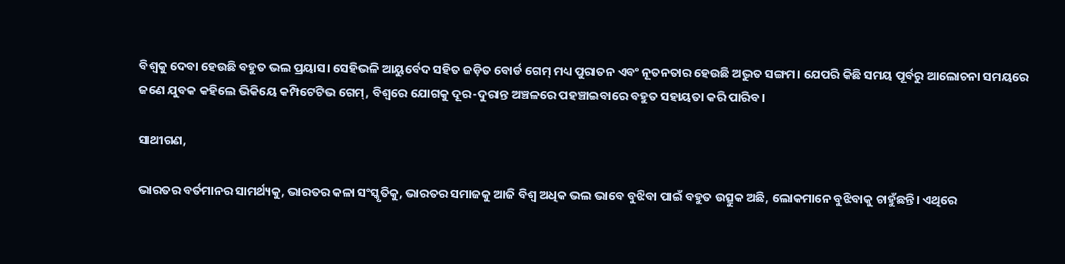ବିଶ୍ୱକୁ ଦେବା ହେଉଛି ବହୁତ ଭଲ ପ୍ରୟାସ। ସେହିଭଳି ଆୟୁର୍ବେଦ ସହିତ ଜଡ଼ିତ ବୋର୍ଡ ଗେମ୍‍ ମଧ୍ୟ ପୁରାତନ ଏବଂ ନୂତନତାର ହେଉଛି ଅଦ୍ଭୁତ ସଙ୍ଗମ। ଯେପରି କିଛି ସମୟ ପୂର୍ବରୁ ଆଲୋଚନା ସମୟରେ ଜଣେ ଯୁବକ କହିଲେ ଭିକିୟେ କମ୍ପିଟେଟିଭ ଗେମ୍‍, ବିଶ୍ୱରେ ଯୋଗକୁ ଦୂର-ଦୁରାନ୍ତ ଅଞ୍ଚଳରେ ପହଞ୍ଚାଇବାରେ ବହୁତ ସହାୟତା କରି ପାରିବ।

ସାଥୀଗଣ,

ଭାରତର ବର୍ତମାନର ସାମର୍ଥ୍ୟକୁ, ଭାରତର କଳା ସଂସ୍କୃତିକୁ, ଭାରତର ସମାଜକୁ ଆଜି ବିଶ୍ୱ ଅଧିକ ଭଲ ଭାବେ ବୁଝିବା ପାଇଁ ବହୁତ ଉତ୍ସୁକ ଅଛି, ଲୋକମାନେ ବୁଝିବାକୁ ଚାହୁଁଛନ୍ତି। ଏଥିରେ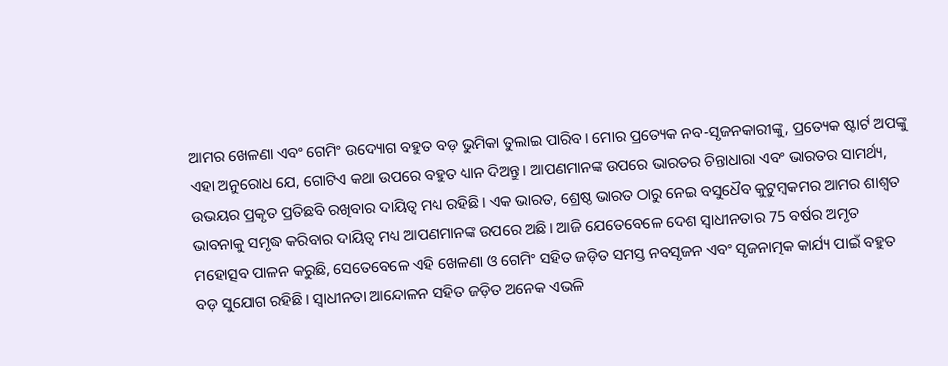ଆମର ଖେଳଣା ଏବଂ ଗେମିଂ ଉଦ୍ୟୋଗ ବହୁତ ବଡ଼ ଭୁମିକା ତୁଲାଇ ପାରିବ। ମୋର ପ୍ରତ୍ୟେକ ନବ-ସୃଜନକାରୀଙ୍କୁ, ପ୍ରତ୍ୟେକ ଷ୍ଟାର୍ଟ ଅପଙ୍କୁ ଏହା ଅନୁରୋଧ ଯେ, ଗୋଟିଏ କଥା ଉପରେ ବହୁତ ଧ୍ୟାନ ଦିଅନ୍ତୁ। ଆପଣମାନଙ୍କ ଉପରେ ଭାରତର ଚିନ୍ତାଧାରା ଏବଂ ଭାରତର ସାମର୍ଥ୍ୟ, ଉଭୟର ପ୍ରକୃତ ପ୍ରତିଛବି ରଖିବାର ଦାୟିତ୍ୱ ମଧ୍ୟ ରହିଛି। ଏକ ଭାରତ, ଶ୍ରେଷ୍ଠ ଭାରତ ଠାରୁ ନେଇ ବସୁଧୈବ କୁଟୁମ୍ବକମର ଆମର ଶାଶ୍ୱତ ଭାବନାକୁ ସମୃଦ୍ଧ କରିବାର ଦାୟିତ୍ୱ ମଧ୍ୟ ଆପଣମାନଙ୍କ ଉପରେ ଅଛି। ଆଜି ଯେତେବେଳେ ଦେଶ ସ୍ୱାଧୀନତାର 75 ବର୍ଷର ଅମୃତ ମହୋତ୍ସବ ପାଳନ କରୁଛି, ସେତେବେଳେ ଏହି ଖେଳଣା ଓ ଗେମିଂ ସହିତ ଜଡ଼ିତ ସମସ୍ତ ନବସୃଜନ ଏବଂ ସୃଜନାତ୍ମକ କାର୍ଯ୍ୟ ପାଇଁ ବହୁତ ବଡ଼ ସୁଯୋଗ ରହିଛି। ସ୍ୱାଧୀନତା ଆନ୍ଦୋଳନ ସହିତ ଜଡ଼ିତ ଅନେକ ଏଭଳି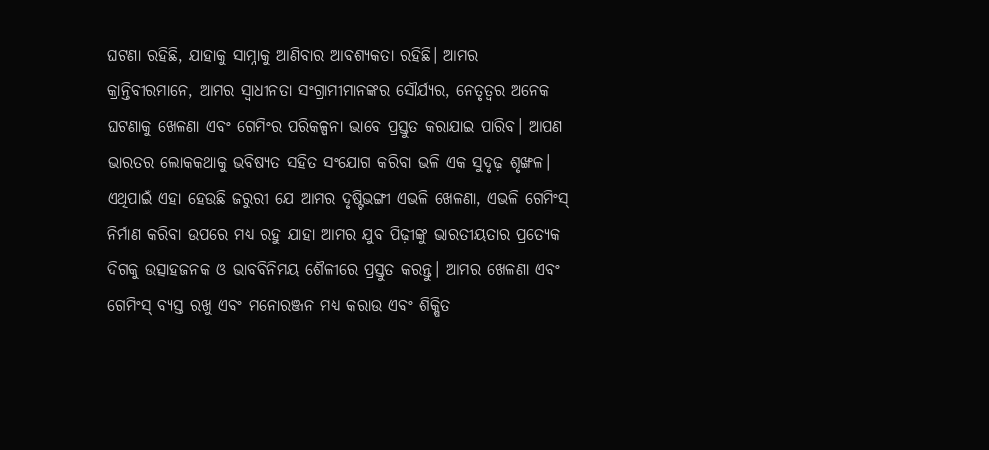ଘଟଣା ରହିଛି, ଯାହାକୁ ସାମ୍ନାକୁ ଆଣିବାର ଆବଶ୍ୟକତା ରହିଛି। ଆମର କ୍ରାନ୍ତିବୀରମାନେ, ଆମର ସ୍ୱାଧୀନତା ସଂଗ୍ରାମୀମାନଙ୍କର ସୌର୍ଯ୍ୟର, ନେତୃତ୍ୱର ଅନେକ ଘଟଣାକୁ ଖେଳଣା ଏବଂ ଗେମିଂର ପରିକଳ୍ପନା ଭାବେ ପ୍ରସ୍ତୁତ କରାଯାଇ ପାରିବ। ଆପଣ ଭାରତର ଲୋକକଥାକୁ ଭବିଷ୍ୟତ ସହିତ ସଂଯୋଗ କରିବା ଭଳି ଏକ ସୁଦୃଢ଼ ଶୃଙ୍ଖଳ। ଏଥିପାଇଁ ଏହା ହେଉଛି ଜରୁରୀ ଯେ ଆମର ଦୃଷ୍ଟିଭଙ୍ଗୀ ଏଭଳି ଖେଳଣା, ଏଭଳି ଗେମିଂସ୍‍ ନିର୍ମାଣ କରିବା ଉପରେ ମଧ୍ୟ ରହୁ ଯାହା ଆମର ଯୁବ ପିଢ଼ୀଙ୍କୁ ଭାରତୀୟତାର ପ୍ରତ୍ୟେକ ଦିଗକୁ ଉତ୍ସାହଜନକ ଓ ଭାବବିନିମୟ ଶୈଳୀରେ ପ୍ରସ୍ତୁତ କରନ୍ତୁ। ଆମର ଖେଳଣା ଏବଂ ଗେମିଂସ୍‍ ବ୍ୟସ୍ତ ରଖୁ ଏବଂ ମନୋରଞ୍ଜନ ମଧ୍ୟ କରାଉ ଏବଂ ଶିକ୍ଷିତ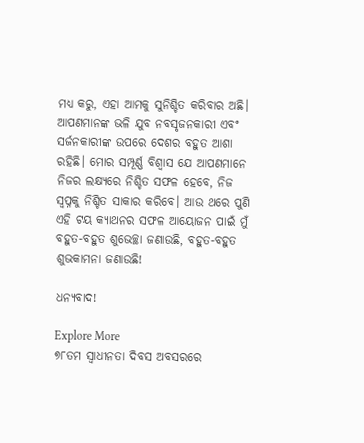ମଧ୍ୟ କରୁ, ଏହା ଆମକୁ ସୁନିଶ୍ଚିତ କରିବାର ଅଛି। ଆପଣମାନଙ୍କ ଭଳି ଯୁବ ନବସୃଜନକାରୀ ଏବଂ ସର୍ଜନକାରୀଙ୍କ ଉପରେ ଦେଶର ବହୁତ ଆଶା ରହିଛି। ମୋର ସମ୍ପୂର୍ଣ୍ଣ ବିଶ୍ୱାସ ଯେ ଆପଣମାନେ ନିଜର ଲକ୍ଷ୍ୟରେ ନିଶ୍ଚିତ ସଫଳ ହେବେ, ନିଜ ସ୍ୱପ୍ନକୁ ନିଶ୍ଚିତ ସାକାର କରିବେ। ଆଉ ଥରେ ପୁଣି ଏହି ଟୟ କ୍ୟାଥନର ସଫଳ ଆୟୋଜନ ପାଇଁ ମୁଁ ବହୁତ-ବହୁତ ଶୁଭେଚ୍ଛା ଜଣାଉଛି, ବହୁତ-ବହୁତ ଶୁଭକାମନା ଜଣାଉଛି!

ଧନ୍ୟବାଦ!

Explore More
୭୮ତମ ସ୍ୱାଧୀନତା ଦିବସ ଅବସରରେ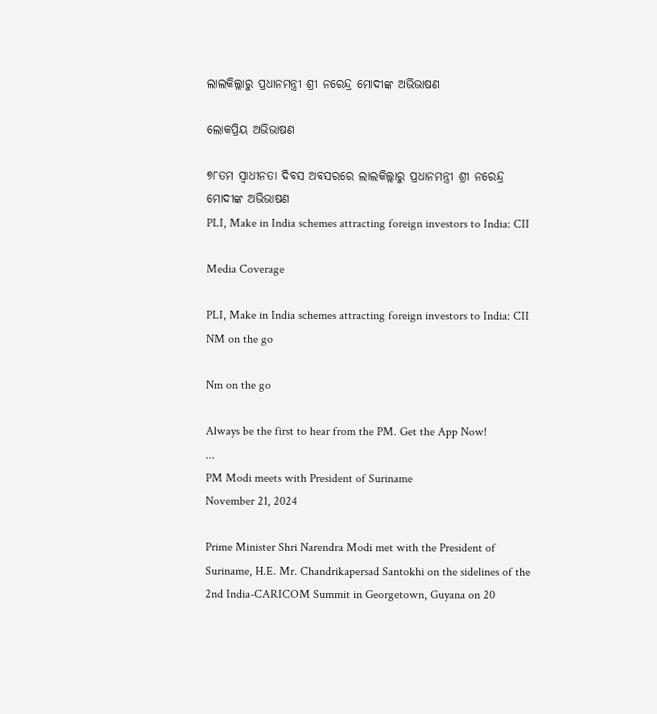ଲାଲକିଲ୍ଲାରୁ ପ୍ରଧାନମନ୍ତ୍ରୀ ଶ୍ରୀ ନରେନ୍ଦ୍ର ମୋଦୀଙ୍କ ଅଭିଭାଷଣ

ଲୋକପ୍ରିୟ ଅଭିଭାଷଣ

୭୮ତମ ସ୍ୱାଧୀନତା ଦିବସ ଅବସରରେ ଲାଲକିଲ୍ଲାରୁ ପ୍ରଧାନମନ୍ତ୍ରୀ ଶ୍ରୀ ନରେନ୍ଦ୍ର ମୋଦୀଙ୍କ ଅଭିଭାଷଣ
PLI, Make in India schemes attracting foreign investors to India: CII

Media Coverage

PLI, Make in India schemes attracting foreign investors to India: CII
NM on the go

Nm on the go

Always be the first to hear from the PM. Get the App Now!
...
PM Modi meets with President of Suriname
November 21, 2024

Prime Minister Shri Narendra Modi met with the President of Suriname, H.E. Mr. Chandrikapersad Santokhi on the sidelines of the 2nd India-CARICOM Summit in Georgetown, Guyana on 20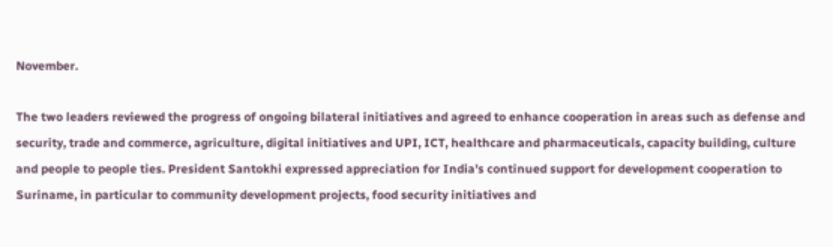November.

The two leaders reviewed the progress of ongoing bilateral initiatives and agreed to enhance cooperation in areas such as defense and security, trade and commerce, agriculture, digital initiatives and UPI, ICT, healthcare and pharmaceuticals, capacity building, culture and people to people ties. President Santokhi expressed appreciation for India's continued support for development cooperation to Suriname, in particular to community development projects, food security initiatives and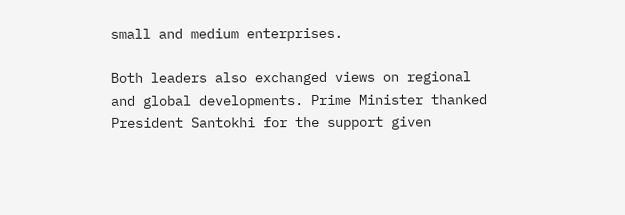small and medium enterprises.

Both leaders also exchanged views on regional and global developments. Prime Minister thanked President Santokhi for the support given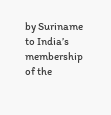by Suriname to India’s membership of the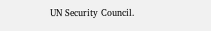UN Security Council.